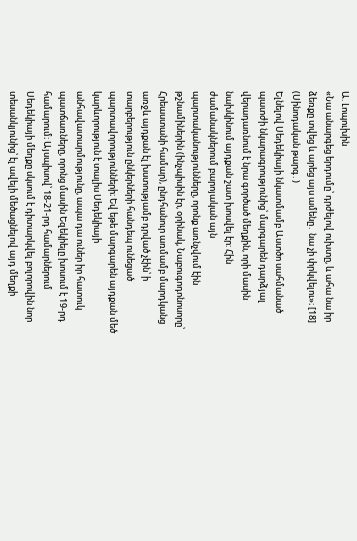Ա. Լոպուխին
«Նա անարգեց երդումը՝ դրժելով ուխտը, և ահա նա իր ձեռքը տվեց և արեց այս ամենը․ նա չի փրկվելու»։ [18] (Սինոդական թարգ․)
Ելնելով Սեդեկիայի նկատմամբ Աստծո սահմանած պատժի նկարագրությունից՝ մարգարեն դարձյալ վերադառնում է նրա գործած մեղքին, որի մասին նախկինում այդքան շատ խոսվել էր: Հին ժամանակներում բարոյական այն պարտականությունները, որոնք առնչվում էին թշնամիներին (ինչպիսին էր, օրինակ, Նաբուգոդոնոսորը՝ Հրեաստանի համար), ընդհանուր առմամբ մարդկանց առջև այդքան էլ խստությամբ դրված չէին՝ ի տարբերություն ընկերների հանդեպ ունեցած պարտավորությունների։ Եվ եթե մարգարեն այդքան մեծ կարևորություն է տալիս Սեդեկիայի անհավատարմությունը, ապա դա ուներ իր հատուկ պատճառները, որոնց մասին Եզեկիելը խոսում է 19-րդ համարում։ Այսպիսով՝ 18-21-րդ համարներում Սեդեկիայի մեղքը սկսում է դիտարկվել բոլորովին նոր տեսանկյունից՝ էլ ավելի մեծացնելով այդ մեղքի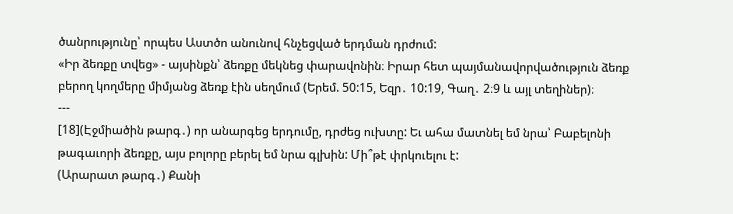ծանրությունը՝ որպես Աստծո անունով հնչեցված երդման դրժում:
«Իր ձեռքը տվեց» - այսինքն՝ ձեռքը մեկնեց փարավոնին։ Իրար հետ պայմանավորվածություն ձեռք բերող կողմերը միմյանց ձեռք էին սեղմում (Երեմ. 50:15, Եզր․ 10:19, Գաղ․ 2։9 և այլ տեղիներ)։
---
[18](Էջմիածին թարգ․) որ անարգեց երդումը, դրժեց ուխտը: Եւ ահա մատնել եմ նրա՝ Բաբելոնի թագաւորի ձեռքը, այս բոլորը բերել եմ նրա գլխին: Մի՞թէ փրկուելու է:
(Արարատ թարգ․) Քանի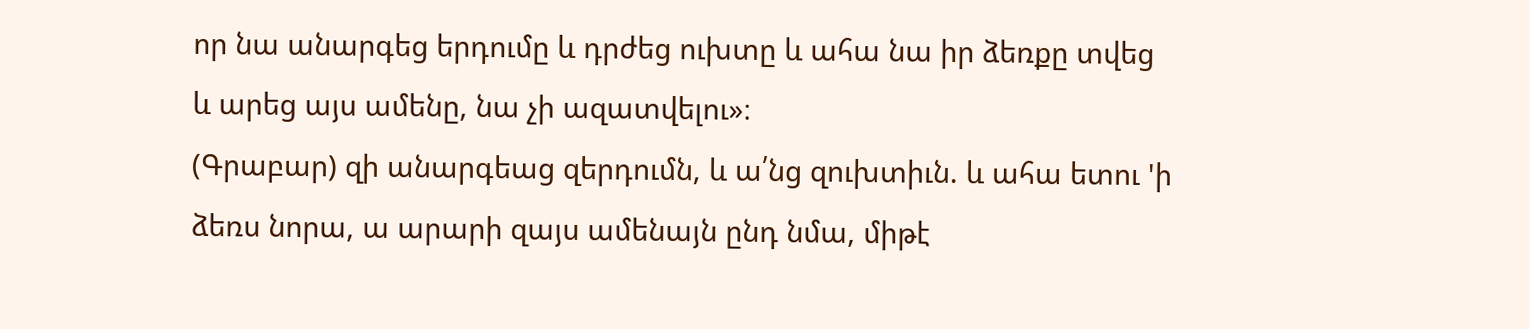որ նա անարգեց երդումը և դրժեց ուխտը և ահա նա իր ձեռքը տվեց և արեց այս ամենը, նա չի ազատվելու»։
(Գրաբար) զի անարգեաց զերդումն, և ա՛նց զուխտիւն. և ահա ետու 'ի ձեռս նորա, ա արարի զայս ամենայն ընդ նմա, միթէ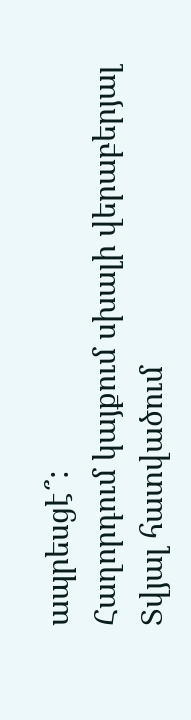ապրեսցէ՞:
Հաղորդում կայքում սխալի վերաբերյալ
Տվյալ հատվածում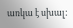առկա է սխալ: